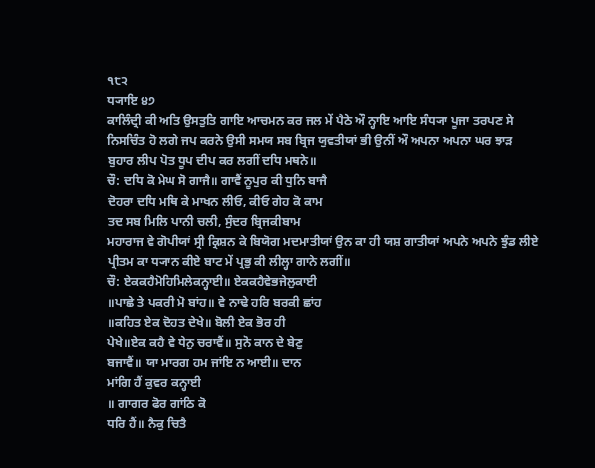੧੮੨
ਧ੍ਯਾਇ ੪੭
ਕਾਲਿੰਦ੍ਰੀ ਕੀ ਅਤਿ ਉਸਤੁਤਿ ਗਾਇ ਆਚਮਨ ਕਰ ਜਲ ਮੇਂ ਪੈਠੇ ਔ ਨ੍ਹਾਇ ਆਇ ਸੰਧ੍ਯਾ ਪੂਜਾ ਤਰਪਣ ਸੇ ਨਿਸਚਿੰਤ ਹੋ ਲਗੇ ਜਪ ਕਰਨੇ ਉਸੀ ਸਮਯ ਸਬ ਬ੍ਰਿਜ ਯੁਵਤੀਯਾਂ ਭੀ ਉਨੀਂ ਔ ਅਪਨਾ ਅਪਨਾ ਘਰ ਝਾੜ ਬੁਹਾਰ ਲੀਪ ਪੋਤ ਧੂਪ ਦੀਪ ਕਰ ਲਗੀਂ ਦਧਿ ਮਥਨੇ॥
ਚੌ: ਦਧਿ ਕੋ ਮੇਘ ਸੋ ਗਾਜੈ॥ ਗਾਵੈਂ ਨੂਪੁਰ ਕੀ ਧੁਨਿ ਬਾਜੈ
ਦੋਹਰਾ ਦਧਿ ਮਥਿ ਕੇ ਮਾਖਨ ਲੀਓ, ਕੀਓ ਗੇਹ ਕੋ ਕਾਮ
ਤਦ ਸਬ ਮਿਲਿ ਪਾਨੀ ਚਲੀ, ਸੁੰਦਰ ਬ੍ਰਿਜਕੀਬਾਮ
ਮਹਾਰਾਜ ਵੇ ਗੋਪੀਯਾਂ ਸ੍ਰੀ ਕ੍ਰਿਸ਼ਨ ਕੇ ਬਿਯੋਗ ਮਦਮਾਤੀਯਾਂ ਉਨ ਕਾ ਹੀ ਯਸ਼ ਗਾਤੀਯਾਂ ਅਪਨੇ ਅਪਨੇ ਝੁੰਡ ਲੀਏ ਪ੍ਰੀਤਮ ਕਾ ਧ੍ਯਾਨ ਕੀਏ ਬਾਟ ਮੇਂ ਪ੍ਰਭੁ ਕੀ ਲੀਲ੍ਹਾ ਗਾਨੇ ਲਗੀਂ॥
ਚੌ: ਏਕਕਹੈਮੋਹਿਮਿਲੇਕਨ੍ਹਾਈ॥ ਏਕਕਹੈਵੇਭਜੇਲੁਕਾਈ
॥ਪਾਛੇ ਤੇ ਪਕਰੀ ਮੋ ਬਾਂਹ॥ ਵੇ ਨਾਢੇ ਹਰਿ ਬਰਕੀ ਛਾਂਹ
॥ਕਹਿਤ ਏਕ ਦੋਹਤ ਦੇਖੇ॥ ਬੋਲੀ ਏਕ ਭੋਰ ਹੀ
ਪੇਖੇ॥ਏਕ ਕਹੈ ਵੇ ਧੇਨੁ ਚਰਾਵੈਂ॥ ਸੁਨੋ ਕਾਨ ਦੇ ਬੇਣੁ
ਬਜਾਵੈਂ॥ ਯਾ ਮਾਰਗ ਹਮ ਜਾਂਇ ਨ ਆਈ॥ ਦਾਨ
ਮਾਂਗਿ ਹੈਂ ਕੁਵਰ ਕਨ੍ਹਾਈ
॥ ਗਾਗਰ ਫੋਰ ਗਾਂਠਿ ਕੋ
ਧਰਿ ਹੈਂ॥ ਨੈਕੁ ਚਿਤੈ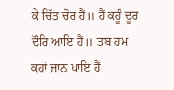ਕੇ ਚਿੱਤ ਚੋਰ ਹੈਂ॥ ਹੈਂ ਕਹੂੰ ਦੂਰ
ਦੌਰਿ ਆਇ ਹੈਂ॥ ਤਬ ਹਮ ਕਹਾਂ ਜਾਨ ਪਾਇ ਹੈਂ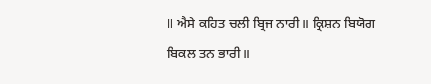॥ ਐਸੇ ਕਹਿਤ ਚਲੀ ਬ੍ਰਿਜ ਨਾਰੀ॥ ਕ੍ਰਿਸ਼ਨ ਬਿਯੋਗ
ਬਿਕਲ ਤਨ ਭਾਰੀ॥